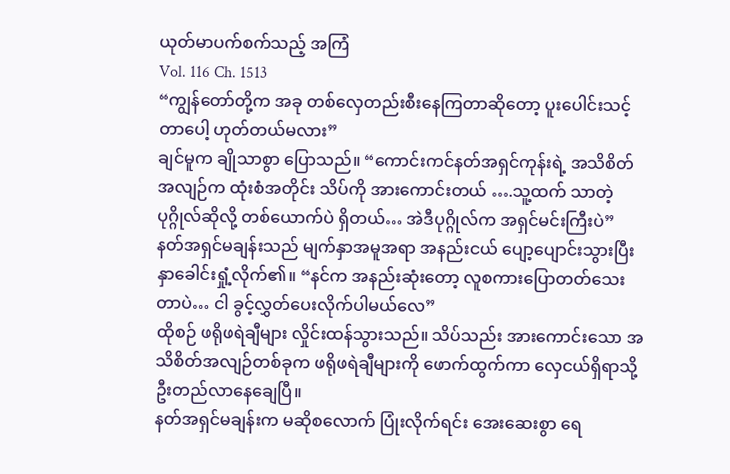ယုတ်မာပက်စက်သည့် အကြံ
Vol. 116 Ch. 1513
“ကျွန်တော်တို့က အခု တစ်လှေတည်းစီးနေကြတာဆိုတော့ ပူးပေါင်းသင့်တာပေါ့ ဟုတ်တယ်မလား”
ချင်မူက ချိုသာစွာ ပြောသည်။ “ကောင်းကင်နတ်အရှင်ကုန်းရဲ့ အသိစိတ်အလျဉ်က ထုံးစံအတိုင်း သိပ်ကို အားကောင်းတယ် ….သူ့ထက် သာတဲ့ပုဂ္ဂိုလ်ဆိုလို့ တစ်ယောက်ပဲ ရှိတယ်… အဲဒီပုဂ္ဂိုလ်က အရှင်မင်းကြီးပဲ”
နတ်အရှင်မချန်းသည် မျက်နှာအမူအရာ အနည်းငယ် ပျော့ပျောင်းသွားပြီး နှာခေါင်းရှုံ့လိုက်၏။ “နင်က အနည်းဆုံးတော့ လူစကားပြောတတ်သေးတာပဲ… ငါ ခွင့်လွှတ်ပေးလိုက်ပါမယ်လေ”
ထိုစဉ် ဖရိုဖရဲချီများ လှိုင်းထန်သွားသည်။ သိပ်သည်း အားကောင်းသော အသိစိတ်အလျဉ်တစ်ခုက ဖရိုဖရဲချီများကို ဖောက်ထွက်ကာ လှေငယ်ရှိရာသို့ ဦးတည်လာနေချေပြီ။
နတ်အရှင်မချန်းက မဆိုစလောက် ပြုံးလိုက်ရင်း အေးဆေးစွာ ရေ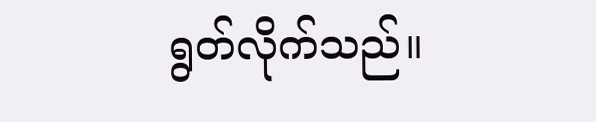ရွတ်လိုက်သည်။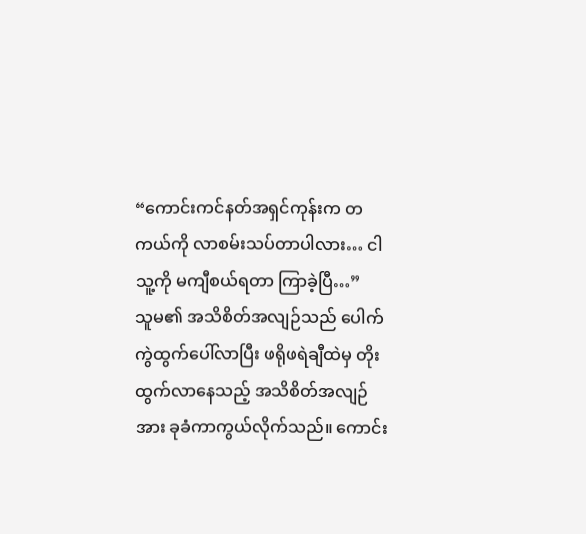“ကောင်းကင်နတ်အရှင်ကုန်းက တကယ်ကို လာစမ်းသပ်တာပါလား… ငါ သူ့ကို မကျီစယ်ရတာ ကြာခဲ့ပြီ…”
သူမ၏ အသိစိတ်အလျဉ်သည် ပေါက်ကွဲထွက်ပေါ်လာပြီး ဖရိုဖရဲချီထဲမှ တိုးထွက်လာနေသည့် အသိစိတ်အလျဉ်အား ခုခံကာကွယ်လိုက်သည်။ ကောင်း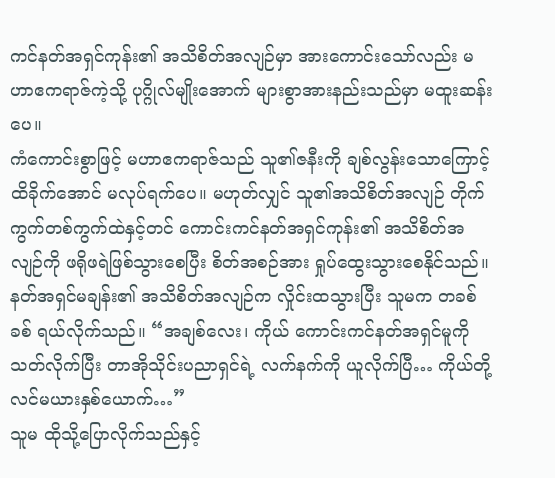ကင်နတ်အရှင်ကုန်း၏ အသိစိတ်အလျဉ်မှာ အားကောင်းသော်လည်း မဟာဧကရာဇ်ကဲ့သို့ ပုဂ္ဂိုလ်မျိုးအောက် များစွာအားနည်းသည်မှာ မထူးဆန်းပေ။
ကံကောင်းစွာဖြင့် မဟာဧကရာဇ်သည် သူ၏ဇနီးကို ချစ်လွန်းသောကြောင့် ထိခိုက်အောင် မလုပ်ရက်ပေ။ မဟုတ်လျှင် သူ၏အသိစိတ်အလျဉ် တိုက်ကွက်တစ်ကွက်ထဲနှင့်တင် ကောင်းကင်နတ်အရှင်ကုန်း၏ အသိစိတ်အလျဉ်ကို ဖရိုဖရဲဖြစ်သွားစေပြီး စိတ်အစဉ်အား ရှုပ်ထွေးသွားစေနိုင်သည်။
နတ်အရှင်မချန်း၏ အသိစိတ်အလျဉ်က လှိုင်းထသွားပြီး သူမက တခစ်ခစ် ရယ်လိုက်သည်။ “အချစ်လေး၊ ကိုယ် ကောင်းကင်နတ်အရှင်မူကို သတ်လိုက်ပြီး တာအိုသိုင်းပညာရှင်ရဲ့ လက်နက်ကို ယူလိုက်ပြီ… ကိုယ်တို့လင်မယားနှစ်ယောက်…”
သူမ ထိုသို့ပြောလိုက်သည်နှင့်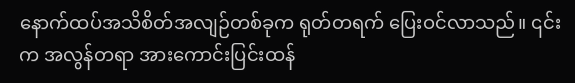နောက်ထပ်အသိစိတ်အလျဉ်တစ်ခုက ရုတ်တရက် ပြေးဝင်လာသည်။ ၎င်းက အလွန်တရာ အားကောင်းပြင်းထန်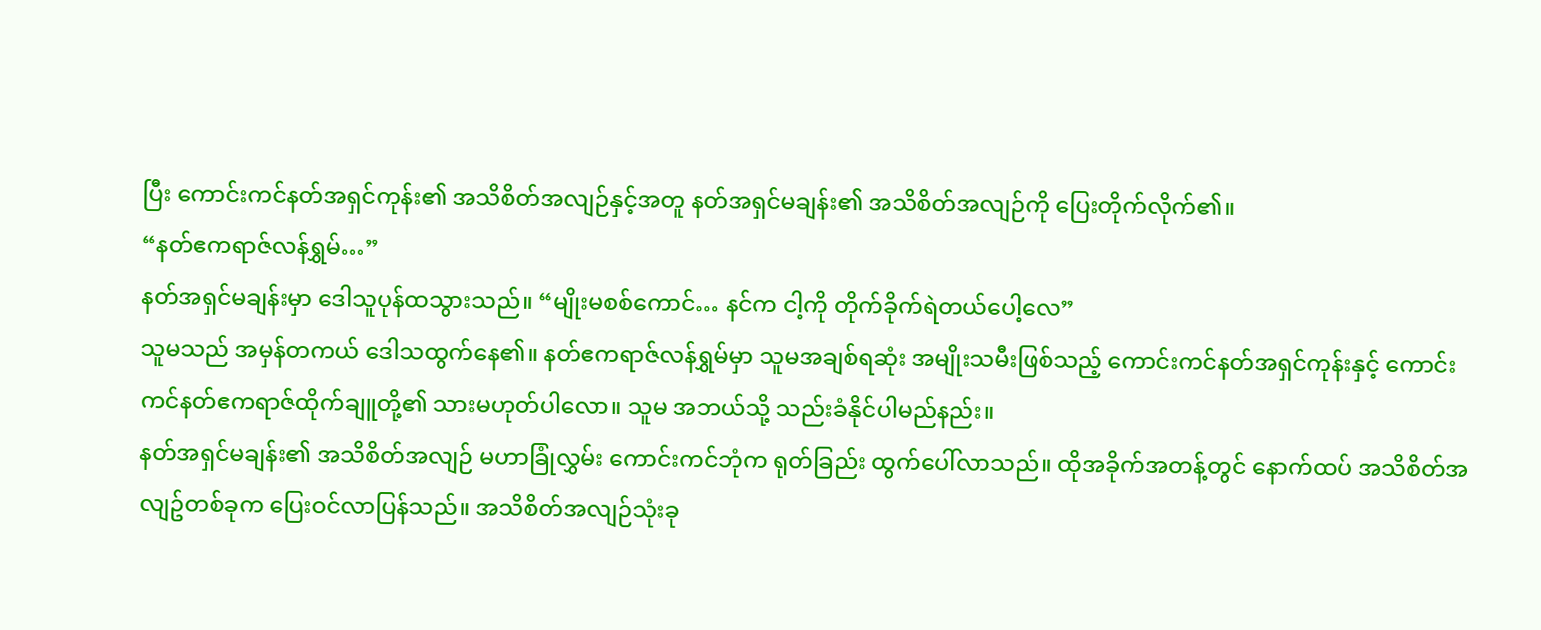ပြီး ကောင်းကင်နတ်အရှင်ကုန်း၏ အသိစိတ်အလျဉ်နှင့်အတူ နတ်အရှင်မချန်း၏ အသိစိတ်အလျဉ်ကို ပြေးတိုက်လိုက်၏။
“နတ်ဧကရာဇ်လန်ရွှမ်…”
နတ်အရှင်မချန်းမှာ ဒေါသူပုန်ထသွားသည်။ “မျိုးမစစ်ကောင်… နင်က ငါ့ကို တိုက်ခိုက်ရဲတယ်ပေါ့လေ”
သူမသည် အမှန်တကယ် ဒေါသထွက်နေ၏။ နတ်ဧကရာဇ်လန်ရွှမ်မှာ သူမအချစ်ရဆုံး အမျိုးသမီးဖြစ်သည့် ကောင်းကင်နတ်အရှင်ကုန်းနှင့် ကောင်းကင်နတ်ဧကရာဇ်ထိုက်ချူတို့၏ သားမဟုတ်ပါလော။ သူမ အဘယ်သို့ သည်းခံနိုင်ပါမည်နည်း။
နတ်အရှင်မချန်း၏ အသိစိတ်အလျဉ် မဟာခြုံလွှမ်း ကောင်းကင်ဘုံက ရုတ်ခြည်း ထွက်ပေါ်လာသည်။ ထိုအခိုက်အတန့်တွင် နောက်ထပ် အသိစိတ်အလျဥ်တစ်ခုက ပြေးဝင်လာပြန်သည်။ အသိစိတ်အလျဉ်သုံးခု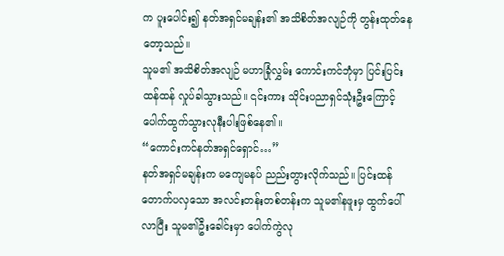က ပူးပေါင်း၍ နတ်အရှင်မချန်း၏ အသိစိတ်အလျဉ်ကို တွန်းထုတ်နေတော့သည်။
သူမ၏ အသိစိတ်အလျဉ် မဟာခြုံလွှမ်း ကောင်းကင်ဘုံမှာ ပြင်းပြင်းထန်ထန် လှုပ်ခါသွားသည်။ ၎င်းကား သိုင်းပညာရှင်သုံးဦးကြောင့် ပေါက်ထွက်သွားလုနီးပါးဖြစ်နေ၏။
“ကောင်းကင်နတ်အရှင်ရှောင်…”
နတ်အရှင်မချန်းက မကျေမနပ် ညည်းတွားလိုက်သည်။ ပြင်းထန်တောက်ပလှသော အလင်းတန်းတစ်တန်းက သူမ၏နဖူးမှ ထွက်ပေါ်လာပြီး သူမ၏ဦးခေါင်းမှာ ပေါက်ကွဲလု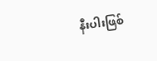နီးပါးဖြစ်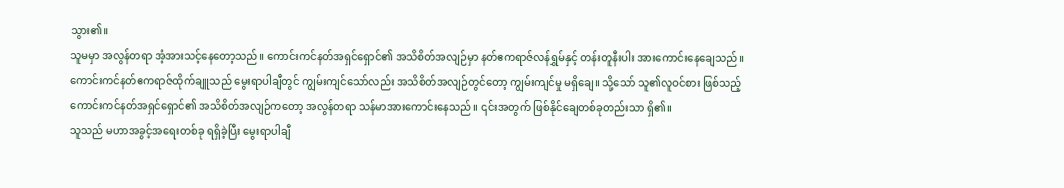သွား၏။
သူမမှာ အလွန်တရာ အံ့အားသင့်နေတော့သည်။ ကောင်းကင်နတ်အရှင်ရှောင်၏ အသိစိတ်အလျဉ်မှာ နတ်ဧကရာဇ်လန်ရွှမ်နှင့် တန်းတူနီးပါး အားကောင်းနေချေသည်။
ကောင်းကင်နတ်ဧကရာဇ်ထိုက်ချူသည် မွေးရာပါချီတွင် ကျွမ်းကျင်သော်လည်း အသိစိတ်အလျဉ်တွင်တော့ ကျွမ်းကျင်မှု မရှိချေ။ သို့သော် သူ၏လူဝင်စား ဖြစ်သည့် ကောင်းကင်နတ်အရှင်ရှောင်၏ အသိစိတ်အလျဉ်ကတော့ အလွန်တရာ သန်မာအားကောင်းနေသည်။ ၎င်းအတွက် ဖြစ်နိုင်ချေတစ်ခုတည်းသာ ရှိ၏။
သူသည် မဟာအခွင့်အရေးတစ်ခု ရရှိခဲ့ပြီး မွေးရာပါချီ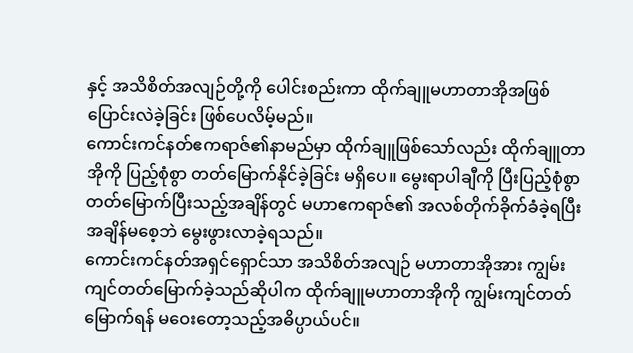နှင့် အသိစိတ်အလျဉ်တို့ကို ပေါင်းစည်းကာ ထိုက်ချူမဟာတာအိုအဖြစ် ပြောင်းလဲခဲ့ခြင်း ဖြစ်ပေလိမ့်မည်။
ကောင်းကင်နတ်ဧကရာဇ်၏နာမည်မှာ ထိုက်ချူဖြစ်သော်လည်း ထိုက်ချူတာအိုကို ပြည့်စုံစွာ တတ်မြောက်နိုင်ခဲ့ခြင်း မရှိပေ။ မွေးရာပါချီကို ပြီးပြည့်စုံစွာ တတ်မြောက်ပြီးသည့်အချိန်တွင် မဟာဧကရာဇ်၏ အလစ်တိုက်ခိုက်ခံခဲ့ရပြီး အချိန်မစေ့ဘဲ မွေးဖွားလာခဲ့ရသည်။
ကောင်းကင်နတ်အရှင်ရှောင်သာ အသိစိတ်အလျဉ် မဟာတာအိုအား ကျွမ်းကျင်တတ်မြောက်ခဲ့သည်ဆိုပါက ထိုက်ချူမဟာတာအိုကို ကျွမ်းကျင်တတ်မြောက်ရန် မဝေးတော့သည့်အဓိပ္ပာယ်ပင်။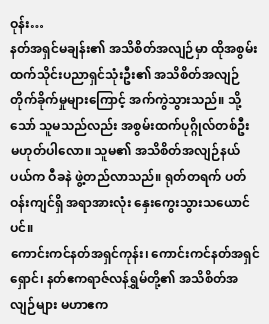ဝုန်း…
နတ်အရှင်မချန်း၏ အသိစိတ်အလျဉ်မှာ ထိုအစွမ်းထက်သိုင်းပညာရှင်သုံးဦး၏ အသိစိတ်အလျဉ်တိုက်ခိုက်မှုများကြောင့် အက်ကွဲသွားသည်။ သို့သော် သူမသည်လည်း အစွမ်းထက်ပုဂ္ဂိုလ်တစ်ဦး မဟုတ်ပါလော။ သူမ၏ အသိစိတ်အလျဉ်နယ်ပယ်က ဝီခနဲ ဖွဲ့တည်လာသည်။ ရုတ်တရက် ပတ်ဝန်းကျင်ရှိ အရာအားလုံး နှေးကွေးသွားသယောင်ပင်။
ကောင်းကင်နတ်အရှင်ကုန်း၊ ကောင်းကင်နတ်အရှင်ရှောင်၊ နတ်ဧကရာဇ်လန်ရွှမ်တို့၏ အသိစိတ်အလျဉ်များ မဟာဧက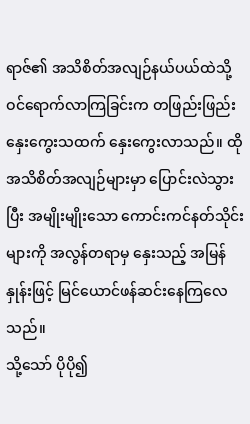ရာဇ်၏ အသိစိတ်အလျဉ်နယ်ပယ်ထဲသို့ ဝင်ရောက်လာကြခြင်းက တဖြည်းဖြည်း နှေးကွေးသထက် နှေးကွေးလာသည်။ ထိုအသိစိတ်အလျဉ်များမှာ ပြောင်းလဲသွားပြီး အမျိုးမျိုးသော ကောင်းကင်နတ်သိုင်းများကို အလွန်တရာမှ နှေးသည့် အမြန်နှုန်းဖြင့် မြင်ယောင်ဖန်ဆင်းနေကြလေသည်။
သို့သော် ပိုပို၍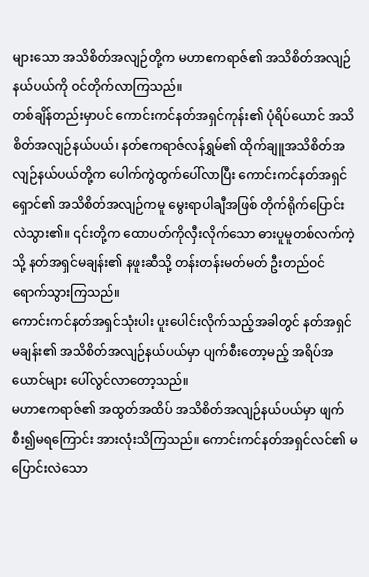များသော အသိစိတ်အလျဉ်တို့က မဟာဧကရာဇ်၏ အသိစိတ်အလျဉ်နယ်ပယ်ကို ဝင်တိုက်လာကြသည်။
တစ်ချိန်တည်းမှာပင် ကောင်းကင်နတ်အရှင်ကုန်း၏ ပုံရိပ်ယောင် အသိစိတ်အလျဉ်နယ်ပယ်၊ နတ်ဧကရာဇ်လန်ရွှမ်၏ ထိုက်ချူအသိစိတ်အလျဉ်နယ်ပယ်တို့က ပေါက်ကွဲထွက်ပေါ်လာပြီး ကောင်းကင်နတ်အရှင်ရှောင်၏ အသိစိတ်အလျဉ်ကမူ မွေးရာပါချီအဖြစ် တိုက်ရိုက်ပြောင်းလဲသွား၏။ ၎င်းတို့က ထောပတ်ကိုလှီးလိုက်သော ဓားပူမူတစ်လက်ကဲ့သို့ နတ်အရှင်မချန်း၏ နဖူးဆီသို့ တန်းတန်းမတ်မတ် ဦးတည်ဝင်ရောက်သွားကြသည်။
ကောင်းကင်နတ်အရှင်သုံးပါး ပူးပေါင်းလိုက်သည့်အခါတွင် နတ်အရှင်မချန်း၏ အသိစိတ်အလျဉ်နယ်ပယ်မှာ ပျက်စီးတော့မည့် အရိပ်အယောင်များ ပေါ်လွင်လာတော့သည်။
မဟာဧကရာဇ်၏ အထွတ်အထိပ် အသိစိတ်အလျဉ်နယ်ပယ်မှာ ဖျက်စီး၍မရကြောင်း အားလုံးသိကြသည်။ ကောင်းကင်နတ်အရှင်လင်၏ မပြောင်းလဲသော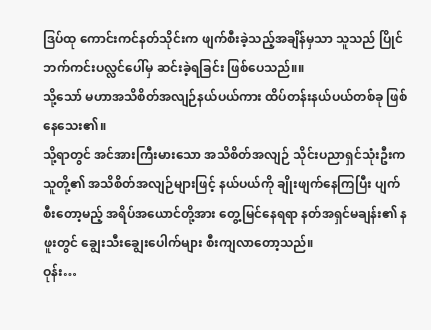ဒြပ်ထု ကောင်းကင်နတ်သိုင်းက ဖျက်စီးခဲ့သည့်အချိန်မှသာ သူသည် ပြိုင်ဘက်ကင်းပလ္လင်ပေါ်မှ ဆင်းခဲ့ရခြင်း ဖြစ်ပေသည်။။
သို့သော် မဟာအသိစိတ်အလျဉ်နယ်ပယ်ကား ထိပ်တန်းနယ်ပယ်တစ်ခု ဖြစ်နေသေး၏။
သို့ရာတွင် အင်အားကြီးမားသော အသိစိတ်အလျဉ် သိုင်းပညာရှင်သုံးဦးက သူတို့၏ အသိစိတ်အလျဉ်များဖြင့် နယ်ပယ်ကို ချိုးဖျက်နေကြပြီး ပျက်စီးတော့မည့် အရိပ်အယောင်တို့အား တွေ့မြင်နေရရာ နတ်အရှင်မချန်း၏ နဖူးတွင် ချွေးသီးချွေးပေါက်များ စီးကျလာတော့သည်။
ဝုန်း…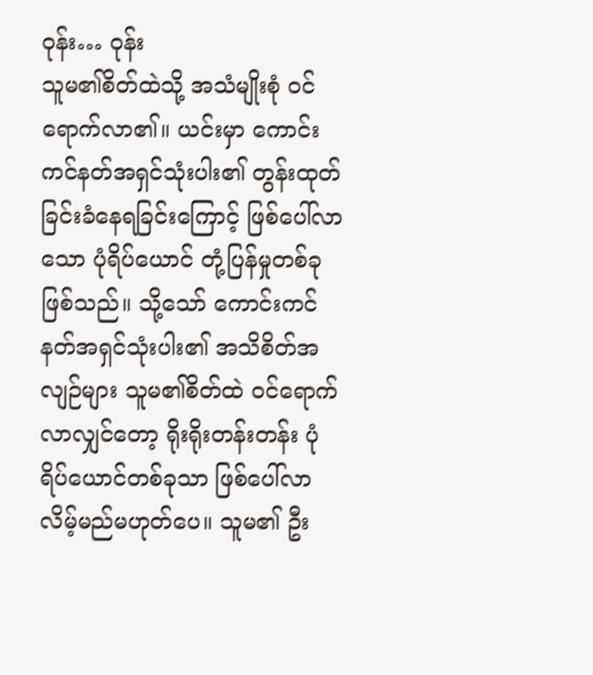ဝုန်း… ဝုန်း
သူမ၏စိတ်ထဲသို့ အသံမျိုးစုံ ဝင်ရောက်လာ၏။ ယင်းမှာ ကောင်းကင်နတ်အရှင်သုံးပါး၏ တွန်းထုတ်ခြင်းခံနေရခြင်းကြောင့် ဖြစ်ပေါ်လာသော ပုံရိပ်ယောင် တုံ့ပြန်မှုတစ်ခု ဖြစ်သည်။ သို့သော် ကောင်းကင်နတ်အရှင်သုံးပါး၏ အသိစိတ်အလျဉ်များ သူမ၏စိတ်ထဲ ဝင်ရောက်လာလျှင်တော့ ရိုးရိုးတန်းတန်း ပုံရိပ်ယောင်တစ်ခုသာ ဖြစ်ပေါ်လာလိမ့်မည်မဟုတ်ပေ။ သူမ၏ ဦး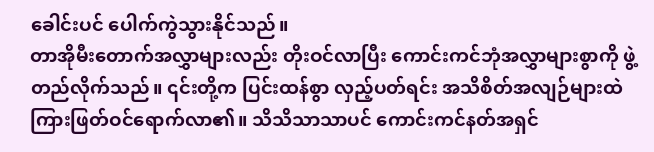ခေါင်းပင် ပေါက်ကွဲသွားနိုင်သည်။
တာအိုမီးတောက်အလွှာများလည်း တိုးဝင်လာပြီး ကောင်းကင်ဘုံအလွှာများစွာကို ဖွဲ့တည်လိုက်သည်။ ၎င်းတို့က ပြင်းထန်စွာ လှည့်ပတ်ရင်း အသိစိတ်အလျဉ်များထဲ ကြားဖြတ်ဝင်ရောက်လာ၏။ သိသိသာသာပင် ကောင်းကင်နတ်အရှင်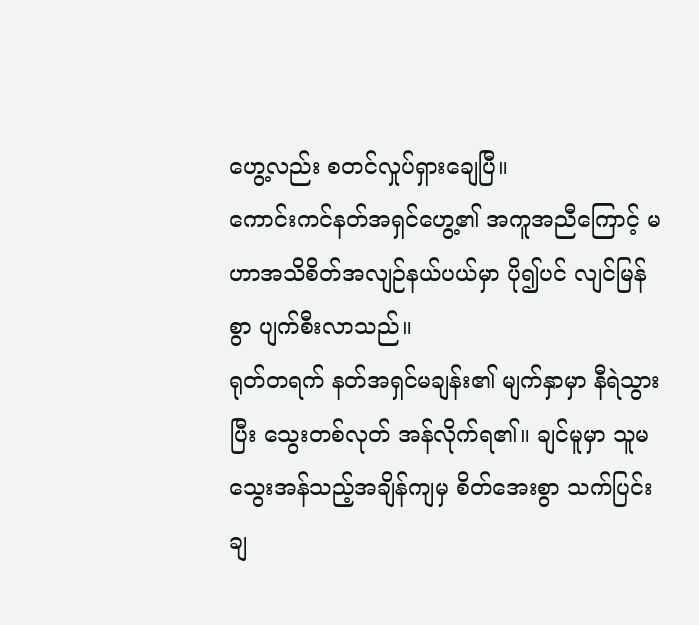ဟွေ့လည်း စတင်လှုပ်ရှားချေပြီ။
ကောင်းကင်နတ်အရှင်ဟွေ့၏ အကူအညီကြောင့် မဟာအသိစိတ်အလျဉ်နယ်ပယ်မှာ ပို၍ပင် လျင်မြန်စွာ ပျက်စီးလာသည်။
ရုတ်တရက် နတ်အရှင်မချန်း၏ မျက်နှာမှာ နီရဲသွားပြီး သွေးတစ်လုတ် အန်လိုက်ရ၏။ ချင်မူမှာ သူမ သွေးအန်သည့်အချိန်ကျမှ စိတ်အေးစွာ သက်ပြင်းချ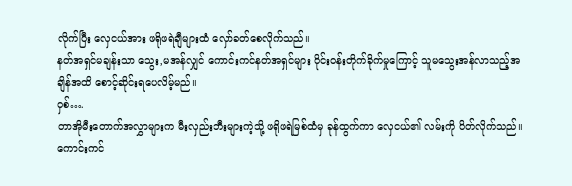လိုက်ပြီး လှေငယ်အား ဖရိုဖရဲချီများထံ လှော်ခတ်စေလိုက်သည်။
နတ်အရှင်မချန်းသာ သွေး,မအန်လျှင် ကောင်းကင်နတ်အရှင်များ ဝိုင်းဝန်းတိုက်ခိုက်မှုကြောင့် သူမသွေးအန်လာသည့်အချိန်အထိ စောင့်ဆိုင်းရပေလိမ့်မည်။
ဝှစ်….
တာအိုမီးတောက်အလွှာများက မီးလှည်းဘီးများကဲ့သို့ ဖရိုဖရဲမြစ်ထံမှ ခုန်ထွက်ကာ လှေငယ်၏ လမ်းကို ပိတ်လိုက်သည်။
ကောင်းကင်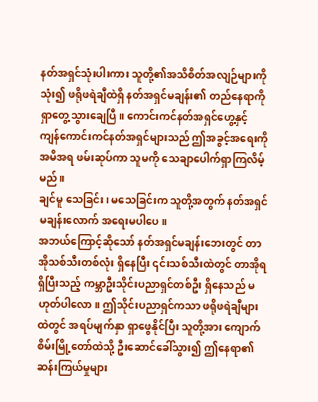နတ်အရှင်သုံးပါးကား သူတို့၏အသိစိတ်အလျဉ်များကို သုံး၍ ဖရိုဖရဲချီထဲရှိ နတ်အရှင်မချန်း၏ တည်နေရာကို ရှာတွေ့သွားချေပြီ။ ကောင်းကင်နတ်အရှင်ဟွေ့နှင့် ကျန်ကောင်းကင်နတ်အရှင်များသည် ဤအခွင့်အရေးကို အမိအရ ဖမ်းဆုပ်ကာ သူမကို သေချာပေါက်ရှာကြလိမ့်မည်။
ချင်မူ သေခြင်း၊ မသေခြင်းက သူတို့အတွက် နတ်အရှင်မချန်းလောက် အရေးမပါပေ။
အဘယ်ကြောင့်ဆိုသော် နတ်အရှင်မချန်းဘေးတွင် တာအိုသစ်သီးတစ်လုံး ရှိနေပြီး ၎င်းသစ်သီးထဲတွင် တာအိုရရှိပြီးသည့် ကမ္ဘာဦးသိုင်းပညာရှင်တစ်ဦး ရှိနေသည် မဟုတ်ပါလော။ ဤသိုင်းပညာရှင်ကသာ ဖရိုဖရဲချီများထဲတွင် အရပ်မျက်နှာ ရှာဖွေနိုင်ပြီး သူတို့အား ကျောက်စိမ်းမြို့တော်ထဲသို့ ဦးဆောင်ခေါ်သွား၍ ဤနေရာ၏ ဆန်းကြယ်မှုများ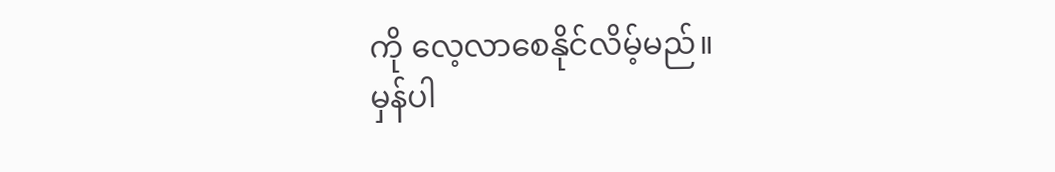ကို လေ့လာစေနိုင်လိမ့်မည်။
မှန်ပါ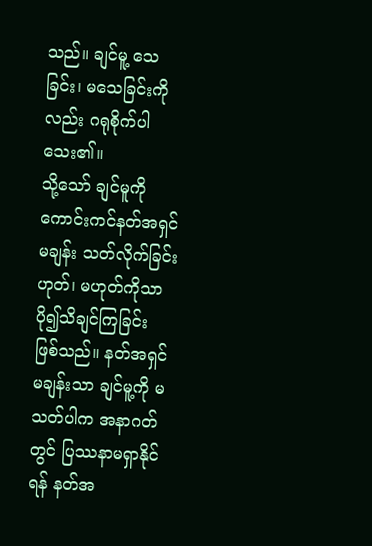သည်။ ချင်မူ့ သေခြင်း၊ မသေခြင်းကိုလည်း ဂရုစိုက်ပါသေး၏။
သို့သော် ချင်မူကို ကောင်းကင်နတ်အရှင်မချန်း သတ်လိုက်ခြင်း ဟုတ်၊ မဟုတ်ကိုသာ ပို၍သိချင်ကြခြင်း ဖြစ်သည်။ နတ်အရှင်မချန်းသာ ချင်မူ့ကို မသတ်ပါက အနာဂတ်တွင် ပြဿနာမရှာနိုင်ရန် နတ်အ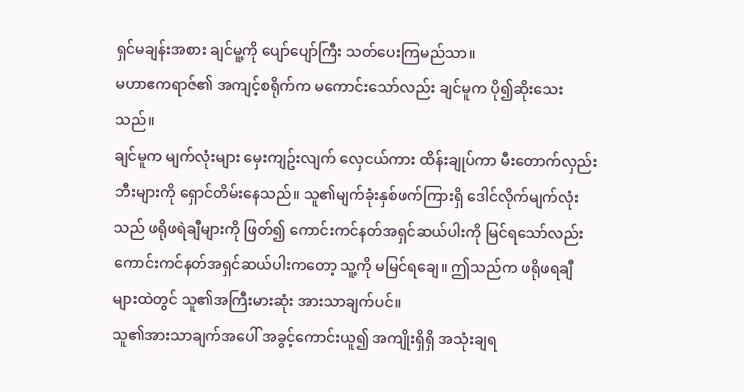ရှင်မချန်းအစား ချင်မူ့ကို ပျော်ပျော်ကြီး သတ်ပေးကြမည်သာ။
မဟာဧကရာဇ်၏ အကျင့်စရိုက်က မကောင်းသော်လည်း ချင်မူက ပို၍ဆိုးသေးသည်။
ချင်မူက မျက်လုံးများ မှေးကျဥ်းလျက် လှေငယ်ကား ထိန်းချုပ်ကာ မီးတောက်လှည်းဘီးများကို ရှောင်တိမ်းနေသည်။ သူ၏မျက်ခုံးနှစ်ဖက်ကြားရှိ ဒေါင်လိုက်မျက်လုံးသည် ဖရိုဖရဲချီများကို ဖြတ်၍ ကောင်းကင်နတ်အရှင်ဆယ်ပါးကို မြင်ရသော်လည်း ကောင်းကင်နတ်အရှင်ဆယ်ပါးကတော့ သူ့ကို မမြင်ရချေ။ ဤသည်က ဖရိုဖရချီများထဲတွင် သူ၏အကြီးမားဆုံး အားသာချက်ပင်။
သူ၏အားသာချက်အပေါ် အခွင့်ကောင်းယူ၍ အကျိုးရှိရှိ အသုံးချရ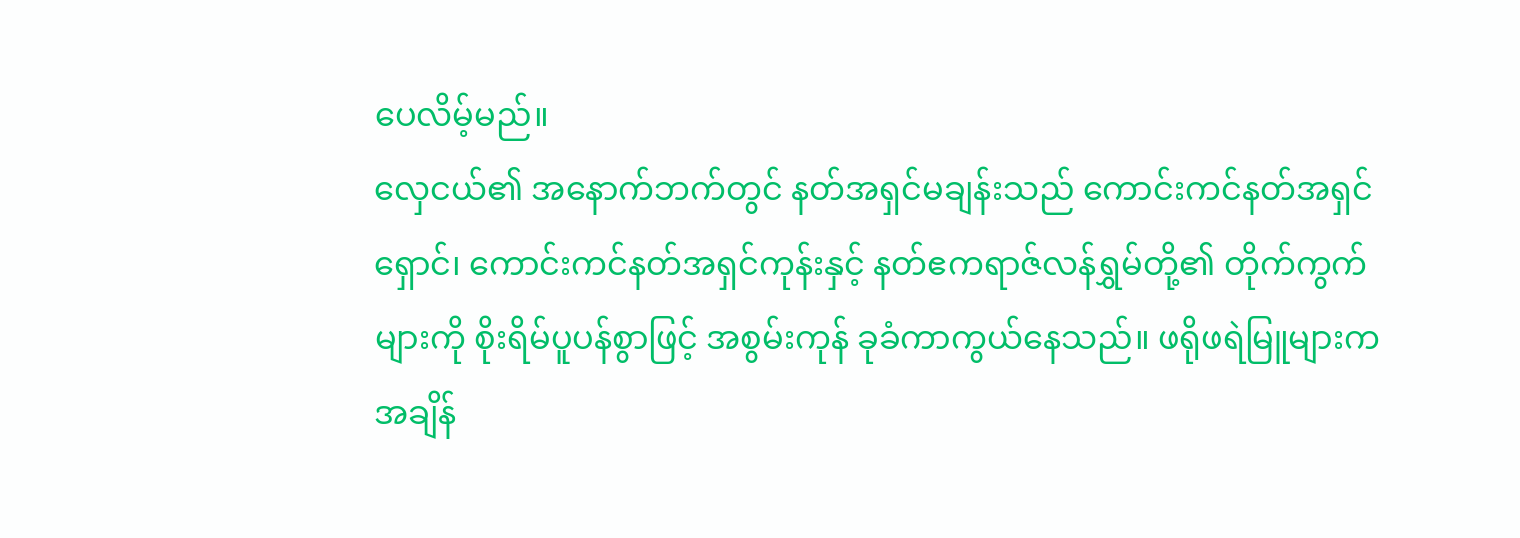ပေလိမ့်မည်။
လှေငယ်၏ အနောက်ဘက်တွင် နတ်အရှင်မချန်းသည် ကောင်းကင်နတ်အရှင်ရှောင်၊ ကောင်းကင်နတ်အရှင်ကုန်းနှင့် နတ်ဧကရာဇ်လန်ရွှမ်တို့၏ တိုက်ကွက်များကို စိုးရိမ်ပူပန်စွာဖြင့် အစွမ်းကုန် ခုခံကာကွယ်နေသည်။ ဖရိုဖရဲမြူများက အချိန်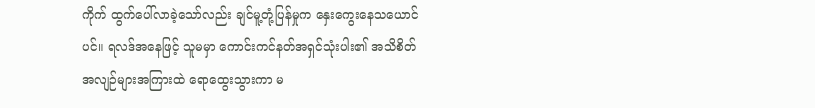ကိုက် ထွက်ပေါ်လာခဲ့သော်လည်း ချင်မူ့တုံ့ပြန်မှုက နှေးကွေးနေသယောင်ပင်။ ရလဒ်အနေဖြင့် သူမမှာ ကောင်းကင်နတ်အရှင်သုံးပါး၏ အသိစိတ်အလျဉ်များအကြားထဲ ရောထွေးသွားကာ မ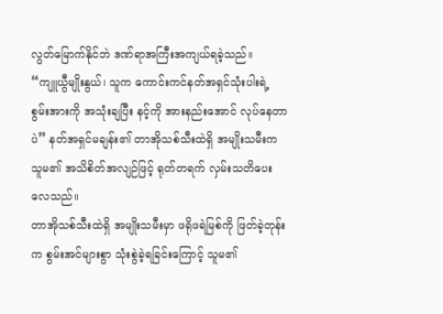လွတ်မြောက်နိုင်ဘဲ ဒဏ်ရာအကြီးအကျယ်ရခဲ့သည်။
“ကျူယွီမျိုးနွယ်၊ သူက ကောင်းကင်နတ်အရှင်သုံးပါးရဲ့ စွမ်းအားကို အသုံးချပြီး နင့်ကို အားနည်းအောင် လုပ်နေတာပဲ” နတ်အရှင်မချန်း၏ တာအိုသစ်သီးထဲရှိ အမျိုးသမီးက သူမ၏ အသိစိတ်အလျဉ်ဖြင့် ရုတ်တရက် လှမ်းသတိပေးလေသည်။
တာအိုသစ်သီးထဲရှိ အမျိုးသမီးမှာ ဖရိုဖရဲမြစ်ကို ဖြတ်ခဲ့တုန်းက စွမ်းအင်များစွာ သုံးစွဲခဲ့ရခြင်းကြောင့် သူမ၏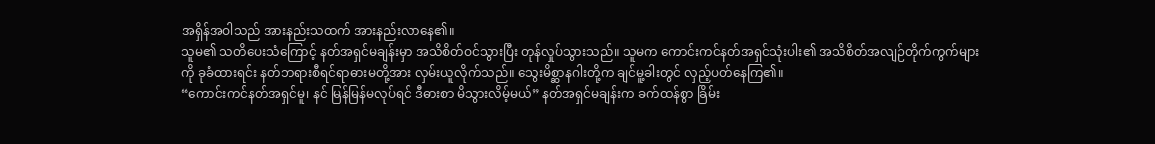အရှိန်အဝါသည် အားနည်းသထက် အားနည်းလာနေ၏။
သူမ၏ သတိပေးသံကြောင့် နတ်အရှင်မချန်းမှာ အသိစိတ်ဝင်သွားပြီး တုန်လှုပ်သွားသည်။ သူမက ကောင်းကင်နတ်အရှင်သုံးပါး၏ အသိစိတ်အလျဉ်တိုက်ကွက်များကို ခုခံထားရင်း နတ်ဘရားစီရင်ရာဓားမတို့အား လှမ်းယူလိုက်သည်။ သွေးမိစ္ဆာနဂါးတို့က ချင်မူ့ခါးတွင် လှည့်ပတ်နေကြ၏။
“ကောင်းကင်နတ်အရှင်မူ၊ နင် မြန်မြန်မလုပ်ရင် ဒီဓားစာ မိသွားလိမ့်မယ်” နတ်အရှင်မချန်းက ခက်ထန်စွာ ခြိမ်း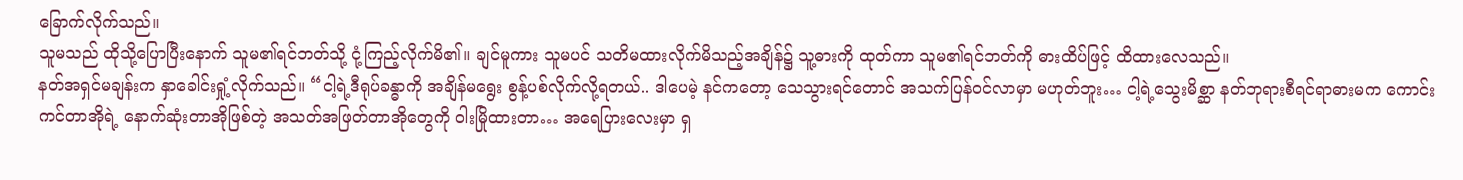ခြောက်လိုက်သည်။
သူမသည် ထိုသို့ပြောပြီးနောက် သူမ၏ရင်ဘတ်သို့ ငုံ့ကြည့်လိုက်မိ၏။ ချင်မူကား သူမပင် သတိမထားလိုက်မိသည့်အချိန်၌ သူ့ဓားကို ထုတ်ကာ သူမ၏ရင်ဘတ်ကို ဓားထိပ်ဖြင့် ထိထားလေသည်။
နတ်အရှင်မချန်းက နှာခေါင်းရှုံ့လိုက်သည်။ “ငါ့ရဲ့ဒီရုပ်ခန္ဓာကို အချိန်မရွေး စွန့်ပစ်လိုက်လို့ရတယ်.. ဒါပေမဲ့ နင်ကတော့ သေသွားရင်တောင် အသက်ပြန်ဝင်လာမှာ မဟုတ်ဘူး… ငါ့ရဲ့သွေးမိစ္ဆာ နတ်ဘုရားစီရင်ရာဓားမက ကောင်းကင်တာအိုရဲ့ နောက်ဆုံးတာအိုဖြစ်တဲ့ အသတ်အဖြတ်တာအိုတွေကို ဝါးမြိုထားတာ… အရေပြားလေးမှာ ရှ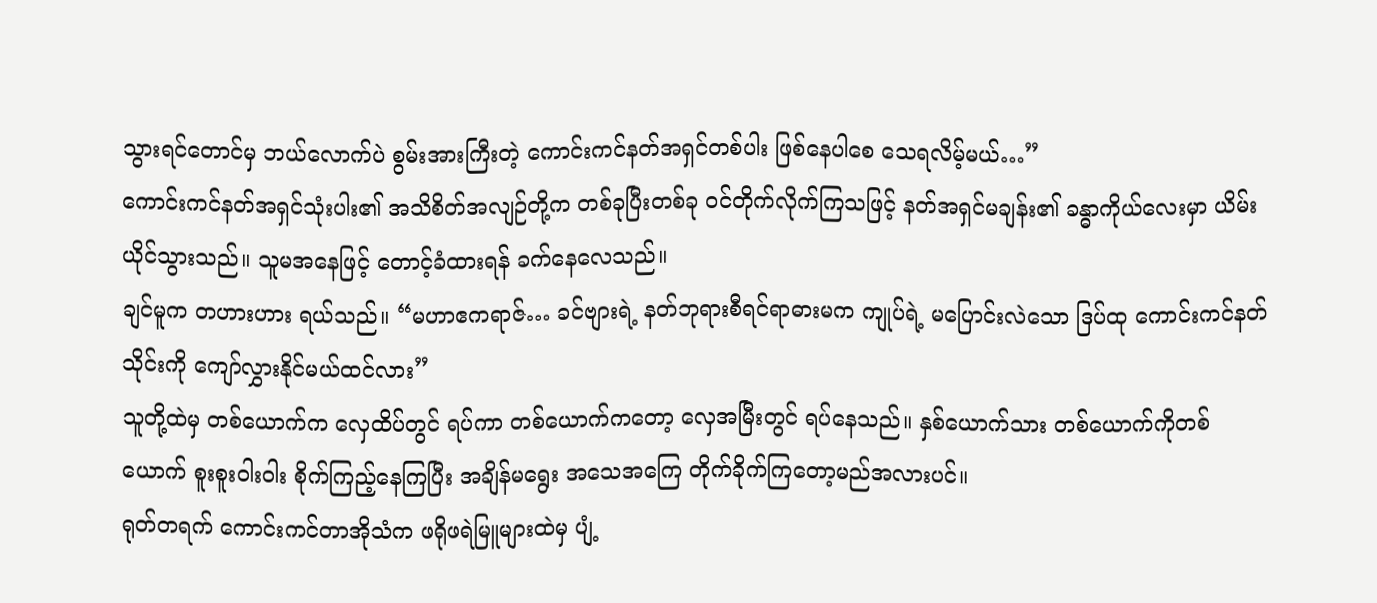သွားရင်တောင်မှ ဘယ်လောက်ပဲ စွမ်းအားကြီးတဲ့ ကောင်းကင်နတ်အရှင်တစ်ပါး ဖြစ်နေပါစေ သေရလိမ့်မယ်…”
ကောင်းကင်နတ်အရှင်သုံးပါး၏ အသိစိတ်အလျဉ်တို့က တစ်ခုပြီးတစ်ခု ဝင်တိုက်လိုက်ကြသဖြင့် နတ်အရှင်မချန်း၏ ခန္ဓာကိုယ်လေးမှာ ယိမ်းယိုင်သွားသည်။ သူမအနေဖြင့် တောင့်ခံထားရန် ခက်နေလေသည်။
ချင်မူက တဟားဟား ရယ်သည်။ “မဟာဧကရာဇ်… ခင်ဗျားရဲ့ နတ်ဘုရားစီရင်ရာဓားမက ကျုပ်ရဲ့ မပြောင်းလဲသော ဒြပ်ထု ကောင်းကင်နတ်သိုင်းကို ကျော်လွှားနိုင်မယ်ထင်လား”
သူတို့ထဲမှ တစ်ယောက်က လှေထိပ်တွင် ရပ်ကာ တစ်ယောက်ကတော့ လှေအမြီးတွင် ရပ်နေသည်။ နှစ်ယောက်သား တစ်ယောက်ကိုတစ်ယောက် စူးစူးဝါးဝါး စိုက်ကြည့်နေကြပြီး အချိန်မရွေး အသေအကြေ တိုက်ခိုက်ကြတော့မည်အလားပင်။
ရုတ်တရက် ကောင်းကင်တာအိုသံက ဖရိုဖရဲမြူများထဲမှ ပျံ့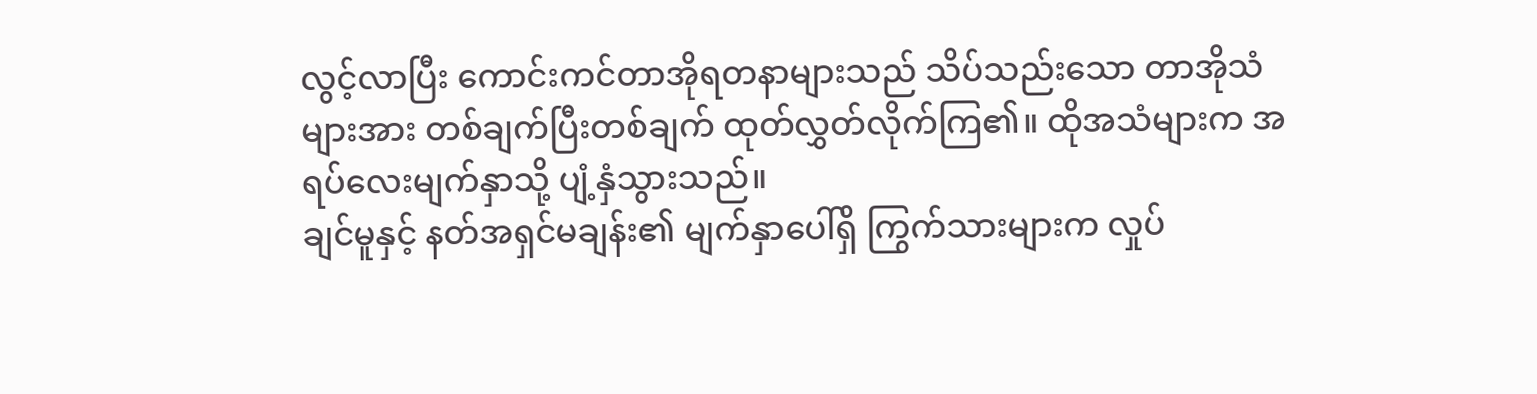လွင့်လာပြီး ကောင်းကင်တာအိုရတနာများသည် သိပ်သည်းသော တာအိုသံများအား တစ်ချက်ပြီးတစ်ချက် ထုတ်လွှတ်လိုက်ကြ၏။ ထိုအသံများက အရပ်လေးမျက်နှာသို့ ပျံ့နှံသွားသည်။
ချင်မူနှင့် နတ်အရှင်မချန်း၏ မျက်နှာပေါ်ရှိ ကြွက်သားများက လှုပ်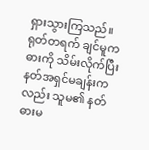ရှားသွားကြသည်။ ရုတ်တရက် ချင်မူက ဓားကို သိမ်းလိုက်ပြီး နတ်အရှင်မချန်းကလည်း သူမ၏ နတ်ဓားမ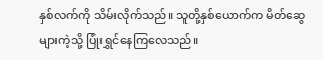နှစ်လက်ကို သိမ်းလိုက်သည်။ သူတို့နှစ်ယောက်က မိတ်ဆွေများကဲ့သို့ ပြုံးရွှင်နေကြလေသည်။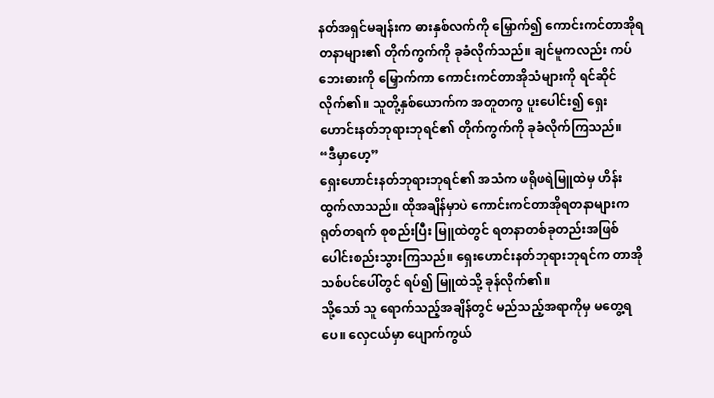နတ်အရှင်မချန်းက ဓားနှစ်လက်ကို မြှောက်၍ ကောင်းကင်တာအိုရတနာများ၏ တိုက်ကွက်ကို ခုခံလိုက်သည်။ ချင်မူကလည်း ကပ်ဘေးဓားကို မြှောက်ကာ ကောင်းကင်တာအိုသံများကို ရင်ဆိုင်လိုက်၏။ သူတို့နှစ်ယောက်က အတူတကွ ပူးပေါင်း၍ ရှေးဟောင်းနတ်ဘုရားဘုရင်၏ တိုက်ကွက်ကို ခုခံလိုက်ကြသည်။
“ဒီမှာဟေ့”
ရှေးဟောင်းနတ်ဘုရားဘုရင်၏ အသံက ဖရိုဖရဲမြူထဲမှ ဟိန်းထွက်လာသည်။ ထိုအချိန်မှာပဲ ကောင်းကင်တာအိုရတနာများက ရုတ်တရက် စုစည်းပြီး မြူထဲတွင် ရတနာတစ်ခုတည်းအဖြစ် ပေါင်းစည်းသွားကြသည်။ ရှေးဟောင်းနတ်ဘုရားဘုရင်က တာအိုသစ်ပင်ပေါ်တွင် ရပ်၍ မြူထဲသို့ ခုန်လိုက်၏။
သို့သော် သူ ရောက်သည့်အချိန်တွင် မည်သည့်အရာကိုမှ မတွေ့ရပေ။ လှေငယ်မှာ ပျောက်ကွယ်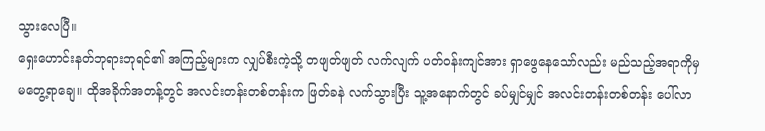သွားလေပြီ။
ရှေးဟောင်းနတ်ဘုရားဘုရင်၏ အကြည့်များက လျှပ်စီးကဲ့သို့ တဖျတ်ဖျတ် လက်လျက် ပတ်ဝန်းကျင်အား ရှာဖွေနေသော်လည်း မည်သည့်အရာကိုမှ မတွေ့ရာချေ။ ထိုအခိုက်အတန့်တွင် အလင်းတန်းတစ်တန်းက ဖြတ်ခနဲ လက်သွားပြီး သူ့အနောက်တွင် ခပ်မျှင်မျှင် အလင်းတန်းတစ်တန်း ပေါ်လာ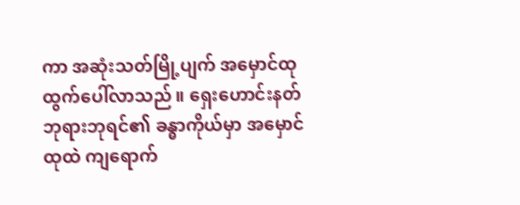ကာ အဆုံးသတ်မြို့ပျက် အမှောင်ထု ထွက်ပေါ်လာသည်။ ရှေးဟောင်းနတ်ဘုရားဘုရင်၏ ခန္ဓာကိုယ်မှာ အမှောင်ထုထဲ ကျရောက်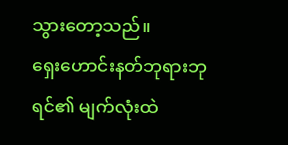သွားတော့သည်။
ရှေးဟောင်းနတ်ဘုရားဘုရင်၏ မျက်လုံးထဲ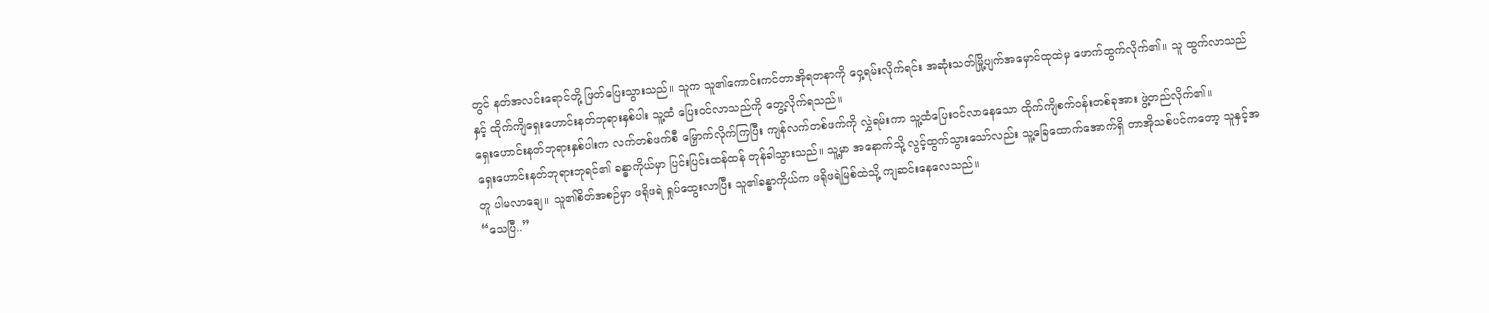တွင် နတ်အလင်းရောင်တို့ ဖြတ်ပြေးသွားသည်။ သူက သူ၏ကောင်းကင်တာအိုရတနာကို ဝှေ့ရမ်းလိုက်ရင်း အဆုံးသတ်မြို့ပျက်အမှောင်ထုထဲမှ ဖောက်ထွက်လိုက်၏။ သူ ထွက်လာသည်နှင့် ထိုက်ကျိရှေးဟောင်းနတ်ဘုရားနှစ်ပါး သူ့ထံ ပြေးဝင်လာသည်ကို တွေ့လိုက်ရသည်။
ရှေးဟောင်းနတ်ဘုရားနှစ်ပါးက လက်တစ်ဖက်စီ မြှောက်လိုက်ကြပြီး ကျန်လက်တစ်ဖက်ကို လွှဲရမ်းကာ သူ့ထံပြေးဝင်လာနေသော ထိုက်ကျိစက်၀န်းတစ်ခုအား ဖွဲ့တည်လိုက်၏။
ရှေးဟောင်းနတ်ဘုရားဘုရင်၏ ခန္ဓာကိုယ်မှာ ပြင်းပြင်းထန်ထန် တုန်ခါသွားသည်။ သူ့မှာ အနောက်သို့ လွင့်ထွက်သွားသော်လည်း သူ့ခြေထောက်အောက်ရှိ တာအိုသစ်ပင်ကတော့ သူနှင့်အတူ ပါမလာချေ။ သူ၏စိတ်အစဉ်မှာ ဖရိုဖရဲ ရှုပ်ထွေးလာပြီး သူ၏ခန္ဓာကိုယ်က ဖရိုဖရဲမြစ်ထဲသို့ ကျဆင်းနေလေသည်။
“သေပြီ..”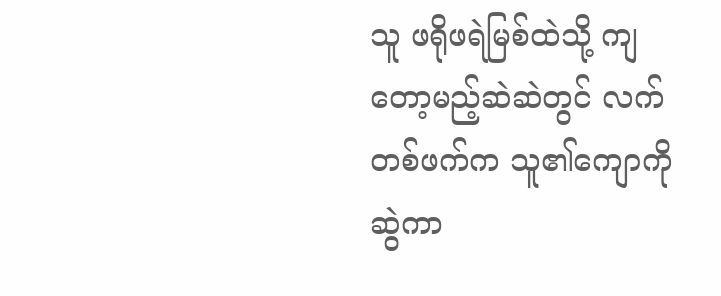သူ ဖရိုဖရဲမြစ်ထဲသို့ ကျတော့မည့်ဆဲဆဲတွင် လက်တစ်ဖက်က သူ၏ကျောကို ဆွဲကာ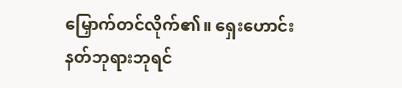မြှောက်တင်လိုက်၏။ ရှေးဟောင်းနတ်ဘုရားဘုရင်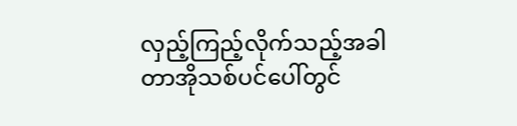လှည့်ကြည့်လိုက်သည့်အခါ တာအိုသစ်ပင်ပေါ်တွင်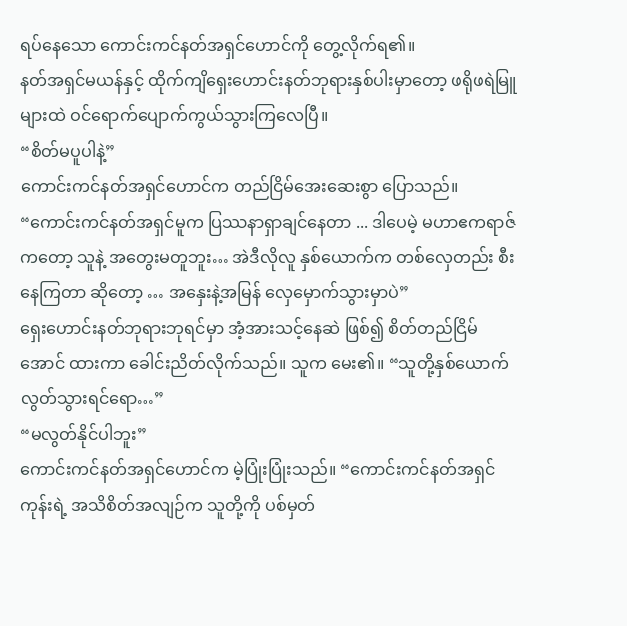ရပ်နေသော ကောင်းကင်နတ်အရှင်ဟောင်ကို တွေ့လိုက်ရ၏။
နတ်အရှင်မယန်နှင့် ထိုက်ကျိရှေးဟောင်းနတ်ဘုရားနှစ်ပါးမှာတော့ ဖရိုဖရဲမြူများထဲ ဝင်ရောက်ပျောက်ကွယ်သွားကြလေပြီ။
“စိတ်မပူပါနဲ့”
ကောင်းကင်နတ်အရှင်ဟောင်က တည်ငြိမ်အေးဆေးစွာ ပြောသည်။ “ကောင်းကင်နတ်အရှင်မူက ပြဿနာရှာချင်နေတာ ... ဒါပေမဲ့ မဟာဧကရာဇ်ကတော့ သူနဲ့ အတွေးမတူဘူး… အဲဒီလိုလူ နှစ်ယောက်က တစ်လှေတည်း စီးနေကြတာ ဆိုတော့ … အနှေးနဲ့အမြန် လှေမှောက်သွားမှာပဲ”
ရှေးဟောင်းနတ်ဘုရားဘုရင်မှာ အံ့အားသင့်နေဆဲ ဖြစ်၍ စိတ်တည်ငြိမ်အောင် ထားကာ ခေါင်းညိတ်လိုက်သည်။ သူက မေး၏။ “သူတို့နှစ်ယောက် လွတ်သွားရင်ရော…”
“မလွတ်နိုင်ပါဘူး”
ကောင်းကင်နတ်အရှင်ဟောင်က မဲ့ပြုံးပြုံးသည်။ “ကောင်းကင်နတ်အရှင်ကုန်းရဲ့ အသိစိတ်အလျဉ်က သူတို့ကို ပစ်မှတ်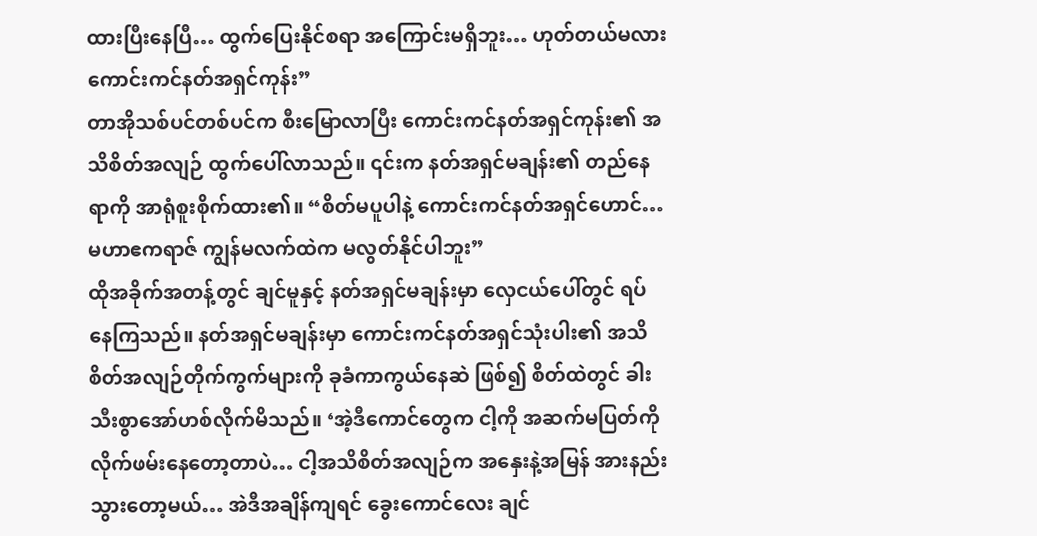ထားပြီးနေပြီ… ထွက်ပြေးနိုင်စရာ အကြောင်းမရှိဘူး… ဟုတ်တယ်မလား ကောင်းကင်နတ်အရှင်ကုန်း”
တာအိုသစ်ပင်တစ်ပင်က စီးမြောလာပြီး ကောင်းကင်နတ်အရှင်ကုန်း၏ အသိစိတ်အလျဉ် ထွက်ပေါ်လာသည်။ ၎င်းက နတ်အရှင်မချန်း၏ တည်နေရာကို အာရုံစူးစိုက်ထား၏။ “စိတ်မပူပါနဲ့ ကောင်းကင်နတ်အရှင်ဟောင်… မဟာဧကရာဇ် ကျွန်မလက်ထဲက မလွတ်နိုင်ပါဘူး”
ထိုအခိုက်အတန့်တွင် ချင်မူနှင့် နတ်အရှင်မချန်းမှာ လှေငယ်ပေါ်တွင် ရပ်နေကြသည်။ နတ်အရှင်မချန်းမှာ ကောင်းကင်နတ်အရှင်သုံးပါး၏ အသိစိတ်အလျဉ်တိုက်ကွက်များကို ခုခံကာကွယ်နေဆဲ ဖြစ်၍ စိတ်ထဲတွင် ခါးသီးစွာအော်ဟစ်လိုက်မိသည်။ ‘အဲ့ဒီကောင်တွေက ငါ့ကို အဆက်မပြတ်ကို လိုက်ဖမ်းနေတော့တာပဲ… ငါ့အသိစိတ်အလျဉ်က အနှေးနဲ့အမြန် အားနည်းသွားတော့မယ်… အဲဒီအချိန်ကျရင် ခွေးကောင်လေး ချင်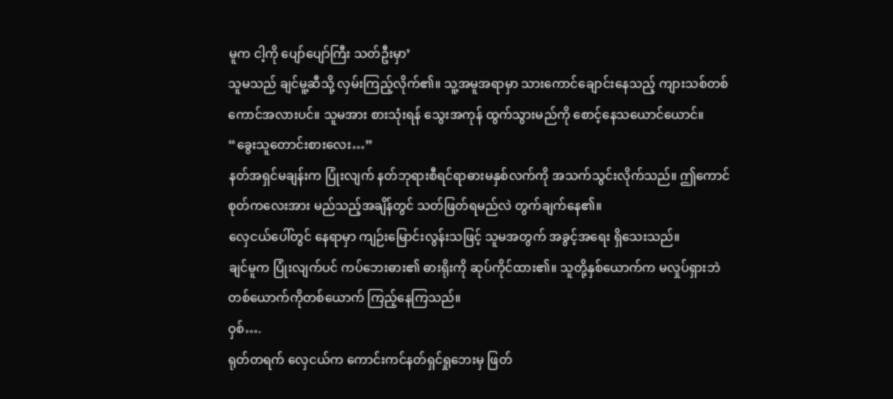မူက ငါ့ကို ပျော်ပျော်ကြီး သတ်ဦးမှာ’
သူမသည် ချင်မူ့ဆီသို့ လှမ်းကြည့်လိုက်၏။ သူ့အမူအရာမှာ သားကောင်ချောင်းနေသည့် ကျားသစ်တစ်ကောင်အလားပင်။ သူမအား စားသုံးရန် သွေးအကုန် ထွက်သွားမည်ကို စောင့်နေသယောင်ယောင်။
“ခွေးသူတောင်းစားလေး…”
နတ်အရှင်မချန်းက ပြုံးလျက် နတ်ဘုရားစီရင်ရာဓားမနှစ်လက်ကို အသက်သွင်းလိုက်သည်။ ဤကောင်စုတ်ကလေးအား မည်သည့်အချိန်တွင် သတ်ဖြတ်ရမည်လဲ တွက်ချက်နေ၏။
လှေငယ်ပေါ်တွင် နေရာမှာ ကျဉ်းမြောင်းလွန်းသဖြင့် သူမအတွက် အခွင့်အရေး ရှိသေးသည်။
ချင်မူက ပြုံးလျက်ပင် ကပ်ဘေးဓား၏ ဓားရိုးကို ဆုပ်ကိုင်ထား၏။ သူတို့နှစ်ယောက်က မလှုပ်ရှားဘဲ တစ်ယောက်ကိုတစ်ယောက် ကြည့်နေကြသည်။
ဝှစ်….
ရုတ်တရက် လှေငယ်က ကောင်းကင်နတ်ရှင်ရှုဘေးမှ ဖြတ်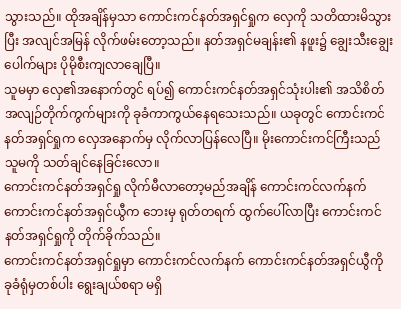သွားသည်။ ထိုအချိန်မှသာ ကောင်းကင်နတ်အရှင်ရှုက လှေကို သတိထားမိသွားပြီး အလျင်အမြန် လိုက်ဖမ်းတော့သည်။ နတ်အရှင်မချန်း၏ နဖူး၌ ချွေးသီးချွေးပေါက်များ ပိုမိုစီးကျလာချေပြီ။
သူမမှာ လှေ၏အနောက်တွင် ရပ်၍ ကောင်းကင်နတ်အရှင်သုံးပါး၏ အသိစိတ်အလျဉ်တိုက်ကွက်များကို ခုခံကာကွယ်နေရသေးသည်။ ယခုတွင် ကောင်းကင်နတ်အရှင်ရှုက လှေအနောက်မှ လိုက်လာပြန်လေပြီ။ မိုးကောင်းကင်ကြီးသည် သူမကို သတ်ချင်နေခြင်းလော။
ကောင်းကင်နတ်အရှင်ရှု လိုက်မီလာတော့မည်အချိန် ကောင်းကင်လက်နက် ကောင်းကင်နတ်အရှင်ယွီက ဘေးမှ ရုတ်တရက် ထွက်ပေါ်လာပြီး ကောင်းကင်နတ်အရှင်ရှုကို တိုက်ခိုက်သည်။
ကောင်းကင်နတ်အရှင်ရှုမှာ ကောင်းကင်လက်နက် ကောင်းကင်နတ်အရှင်ယွီကို ခုခံရုံမှတစ်ပါး ရွေးချယ်စရာ မရှိ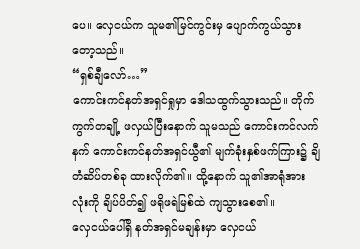ပေ။ လှေငယ်က သူမ၏မြင်ကွင်းမှ ပျောက်ကွယ်သွားတော့သည်။
“ရှစ်ချီလော်…”
ကောင်းကင်နတ်အရှင်ရှုမှာ ဒေါသထွက်သွားသည်။ တိုက်ကွက်တချို့ ဖလှယ်ပြီးနောက် သူမသည် ကောင်းကင်လက်နက် ကောင်းကင်နတ်အရှင်ယွီ၏ မျက်ခုံးနှစ်ဖက်ကြား၌ ချိတံဆိပ်တစ်ခု ထားလိုက်၏။ ထို့နောက် သူ၏အာရုံအားလုံးကို ချိပ်ပိတ်၍ ဖရိုဖရဲမြစ်ထဲ ကျသွားစေ၏။
လှေငယ်ပေါ်ရှိ နတ်အရှင်မချန်းမှာ လှေငယ်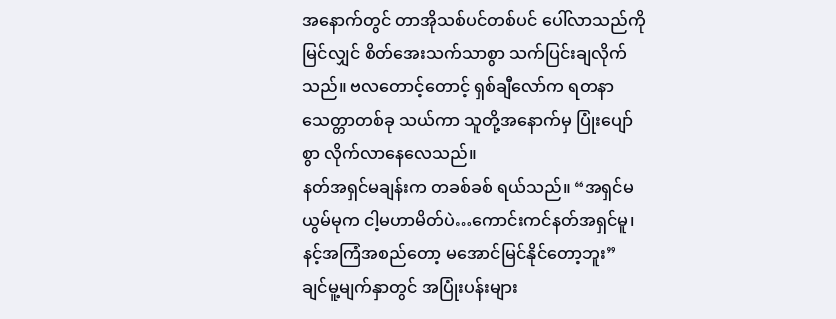အနောက်တွင် တာအိုသစ်ပင်တစ်ပင် ပေါ်လာသည်ကို မြင်လျှင် စိတ်အေးသက်သာစွာ သက်ပြင်းချလိုက်သည်။ ဗလတောင့်တောင့် ရှစ်ချီလော်က ရတနာသေတ္တာတစ်ခု သယ်ကာ သူတို့အနောက်မှ ပြုံးပျော်စွာ လိုက်လာနေလေသည်။
နတ်အရှင်မချန်းက တခစ်ခစ် ရယ်သည်။ “အရှင်မယွမ်မုက ငါ့မဟာမိတ်ပဲ…ကောင်းကင်နတ်အရှင်မူ၊ နင့်အကြံအစည်တော့ မအောင်မြင်နိုင်တော့ဘူး”
ချင်မူ့မျက်နှာတွင် အပြုံးပန်းများ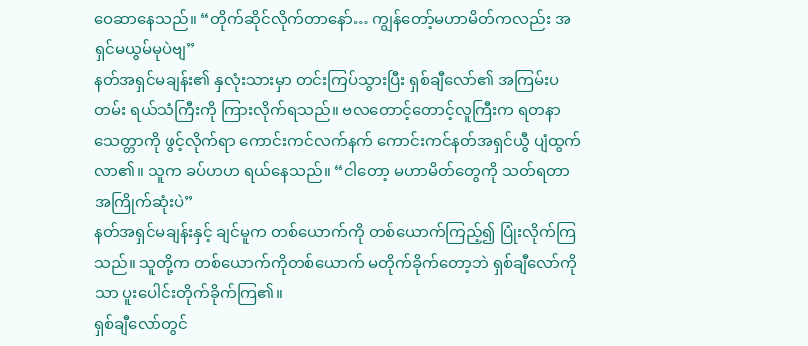ဝေဆာနေသည်။ “တိုက်ဆိုင်လိုက်တာနော်… ကျွန်တော့်မဟာမိတ်ကလည်း အရှင်မယွမ်မုပဲဗျ”
နတ်အရှင်မချန်း၏ နှလုံးသားမှာ တင်းကြပ်သွားပြီး ရှစ်ချီလော်၏ အကြမ်းပတမ်း ရယ်သံကြီးကို ကြားလိုက်ရသည်။ ဗလတောင့်တောင့်လူကြီးက ရတနာသေတ္တာကို ဖွင့်လိုက်ရာ ကောင်းကင်လက်နက် ကောင်းကင်နတ်အရှင်ယွီ ပျံထွက်လာ၏။ သူက ခပ်ဟဟ ရယ်နေသည်။ “ငါတော့ မဟာမိတ်တွေကို သတ်ရတာ အကြိုက်ဆုံးပဲ”
နတ်အရှင်မချန်းနှင့် ချင်မူက တစ်ယောက်ကို တစ်ယောက်ကြည့်၍ ပြုံးလိုက်ကြသည်။ သူတို့က တစ်ယောက်ကိုတစ်ယောက် မတိုက်ခိုက်တော့ဘဲ ရှစ်ချီလော်ကိုသာ ပူးပေါင်းတိုက်ခိုက်ကြ၏။
ရှစ်ချီလော်တွင်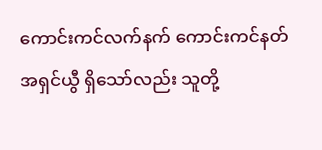ကောင်းကင်လက်နက် ကောင်းကင်နတ်အရှင်ယွီ ရှိသော်လည်း သူတို့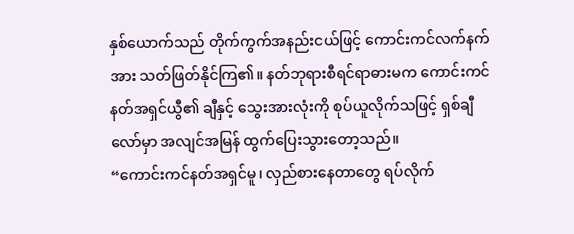နှစ်ယောက်သည် တိုက်ကွက်အနည်းငယ်ဖြင့် ကောင်းကင်လက်နက်အား သတ်ဖြတ်နိုင်ကြ၏။ နတ်ဘုရားစီရင်ရာဓားမက ကောင်းကင်နတ်အရှင်ယွီ၏ ချီနှင့် သွေးအားလုံးကို စုပ်ယူလိုက်သဖြင့် ရှစ်ချီလော်မှာ အလျင်အမြန် ထွက်ပြေးသွားတော့သည်။
“ကောင်းကင်နတ်အရှင်မူ၊ လှည်စားနေတာတွေ ရပ်လိုက်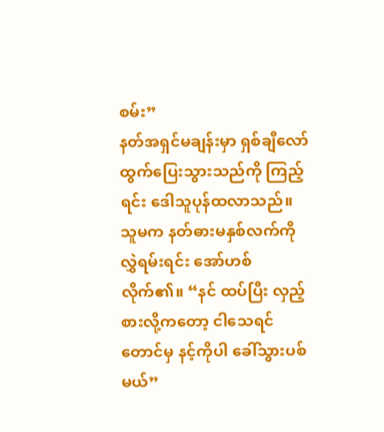စမ်း”
နတ်အရှင်မချန်းမှာ ရှစ်ချီလော် ထွက်ပြေးသွားသည်ကို ကြည့်ရင်း ဒေါသူပုန်ထလာသည်။ သူမက နတ်ဓားမနှစ်လက်ကို လွှဲရမ်းရင်း အော်ဟစ်လိုက်၏။ “နင် ထပ်ပြီး လှည့်စားလို့ကတော့ ငါသေရင်တောင်မှ နင့်ကိုပါ ခေါ်သွားပစ်မယ်”